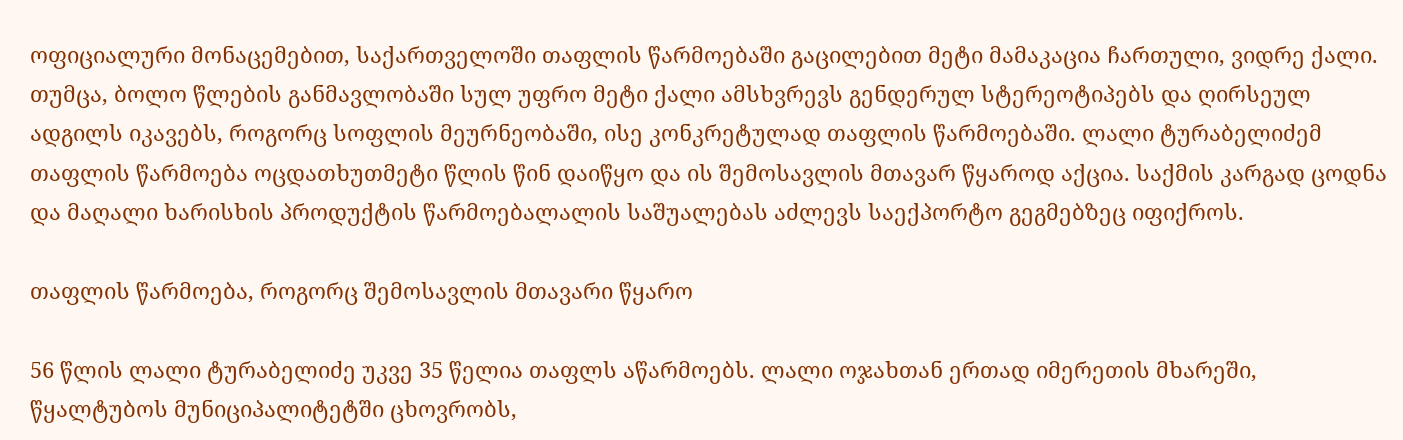ოფიციალური მონაცემებით, საქართველოში თაფლის წარმოებაში გაცილებით მეტი მამაკაცია ჩართული, ვიდრე ქალი. თუმცა, ბოლო წლების განმავლობაში სულ უფრო მეტი ქალი ამსხვრევს გენდერულ სტერეოტიპებს და ღირსეულ ადგილს იკავებს, როგორც სოფლის მეურნეობაში, ისე კონკრეტულად თაფლის წარმოებაში. ლალი ტურაბელიძემ თაფლის წარმოება ოცდათხუთმეტი წლის წინ დაიწყო და ის შემოსავლის მთავარ წყაროდ აქცია. საქმის კარგად ცოდნა და მაღალი ხარისხის პროდუქტის წარმოებალალის საშუალებას აძლევს საექპორტო გეგმებზეც იფიქროს.

თაფლის წარმოება, როგორც შემოსავლის მთავარი წყარო

56 წლის ლალი ტურაბელიძე უკვე 35 წელია თაფლს აწარმოებს. ლალი ოჯახთან ერთად იმერეთის მხარეში, წყალტუბოს მუნიციპალიტეტში ცხოვრობს,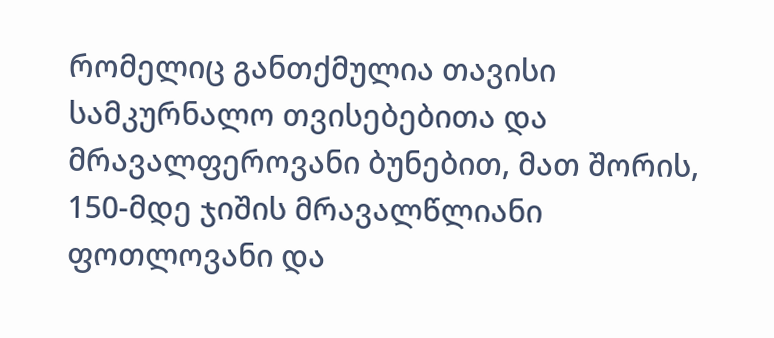რომელიც განთქმულია თავისი სამკურნალო თვისებებითა და მრავალფეროვანი ბუნებით, მათ შორის, 150-მდე ჯიშის მრავალწლიანი ფოთლოვანი და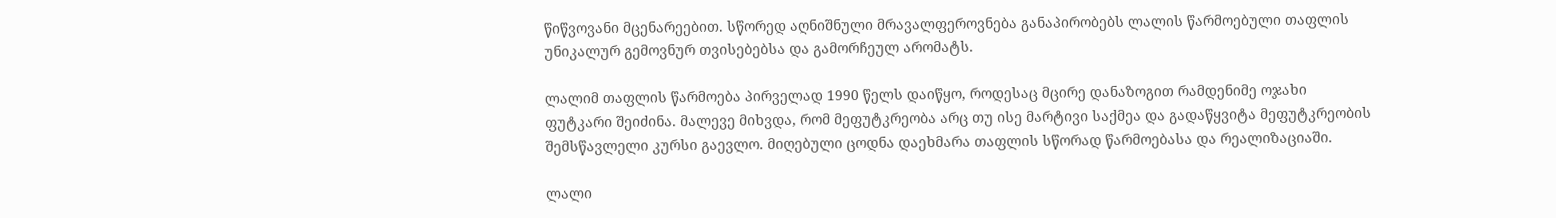წიწვოვანი მცენარეებით. სწორედ აღნიშნული მრავალფეროვნება განაპირობებს ლალის წარმოებული თაფლის უნიკალურ გემოვნურ თვისებებსა და გამორჩეულ არომატს.

ლალიმ თაფლის წარმოება პირველად 1990 წელს დაიწყო, როდესაც მცირე დანაზოგით რამდენიმე ოჯახი ფუტკარი შეიძინა. მალევე მიხვდა, რომ მეფუტკრეობა არც თუ ისე მარტივი საქმეა და გადაწყვიტა მეფუტკრეობის შემსწავლელი კურსი გაევლო. მიღებული ცოდნა დაეხმარა თაფლის სწორად წარმოებასა და რეალიზაციაში.

ლალი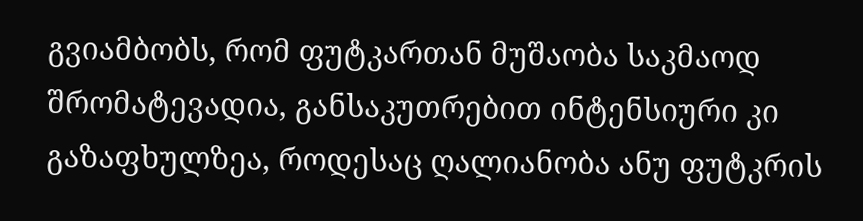გვიამბობს, რომ ფუტკართან მუშაობა საკმაოდ შრომატევადია, განსაკუთრებით ინტენსიური კი გაზაფხულზეა, როდესაც ღალიანობა ანუ ფუტკრის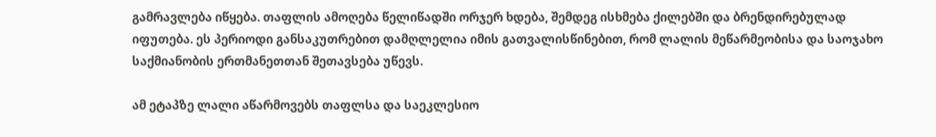გამრავლება იწყება. თაფლის ამოღება წელიწადში ორჯერ ხდება, შემდეგ ისხმება ქილებში და ბრენდირებულად იფუთება. ეს პერიოდი განსაკუთრებით დამღლელია იმის გათვალისწინებით, რომ ლალის მეწარმეობისა და საოჯახო საქმიანობის ერთმანეთთან შეთავსება უწევს.

ამ ეტაპზე ლალი აწარმოვებს თაფლსა და საეკლესიო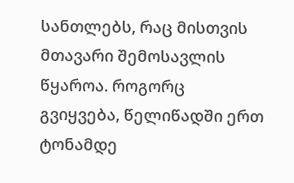სანთლებს, რაც მისთვის მთავარი შემოსავლის წყაროა. როგორც გვიყვება, წელიწადში ერთ ტონამდე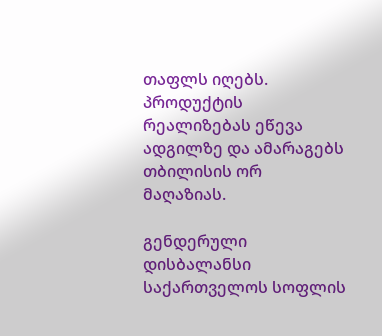თაფლს იღებს. პროდუქტის რეალიზებას ეწევა ადგილზე და ამარაგებს თბილისის ორ მაღაზიას.

გენდერული დისბალანსი საქართველოს სოფლის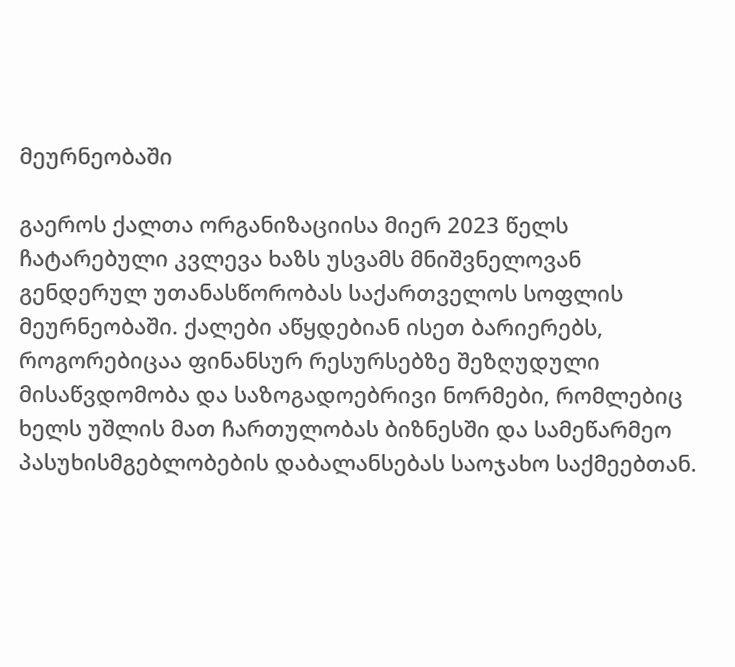მეურნეობაში

გაეროს ქალთა ორგანიზაციისა მიერ 2023 წელს ჩატარებული კვლევა ხაზს უსვამს მნიშვნელოვან გენდერულ უთანასწორობას საქართველოს სოფლის მეურნეობაში. ქალები აწყდებიან ისეთ ბარიერებს, როგორებიცაა ფინანსურ რესურსებზე შეზღუდული მისაწვდომობა და საზოგადოებრივი ნორმები, რომლებიც ხელს უშლის მათ ჩართულობას ბიზნესში და სამეწარმეო პასუხისმგებლობების დაბალანსებას საოჯახო საქმეებთან.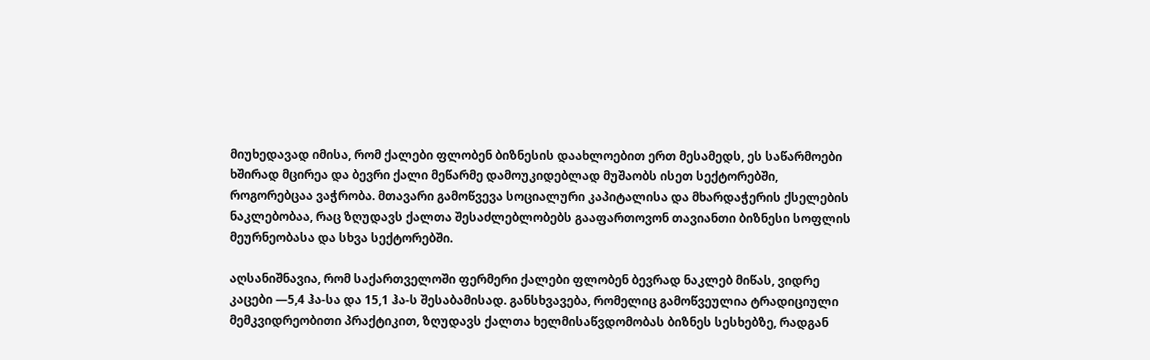მიუხედავად იმისა, რომ ქალები ფლობენ ბიზნესის დაახლოებით ერთ მესამედს, ეს საწარმოები ხშირად მცირეა და ბევრი ქალი მეწარმე დამოუკიდებლად მუშაობს ისეთ სექტორებში, როგორებცაა ვაჭრობა. მთავარი გამოწვევა სოციალური კაპიტალისა და მხარდაჭერის ქსელების ნაკლებობაა, რაც ზღუდავს ქალთა შესაძლებლობებს გააფართოვონ თავიანთი ბიზნესი სოფლის მეურნეობასა და სხვა სექტორებში.

აღსანიშნავია, რომ საქართველოში ფერმერი ქალები ფლობენ ბევრად ნაკლებ მიწას, ვიდრე კაცები —5,4 ჰა-სა და 15,1 ჰა-ს შესაბამისად. განსხვავება, რომელიც გამოწვეულია ტრადიციული მემკვიდრეობითი პრაქტიკით, ზღუდავს ქალთა ხელმისაწვდომობას ბიზნეს სესხებზე, რადგან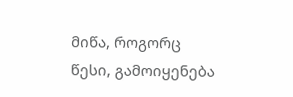მიწა, როგორც წესი, გამოიყენება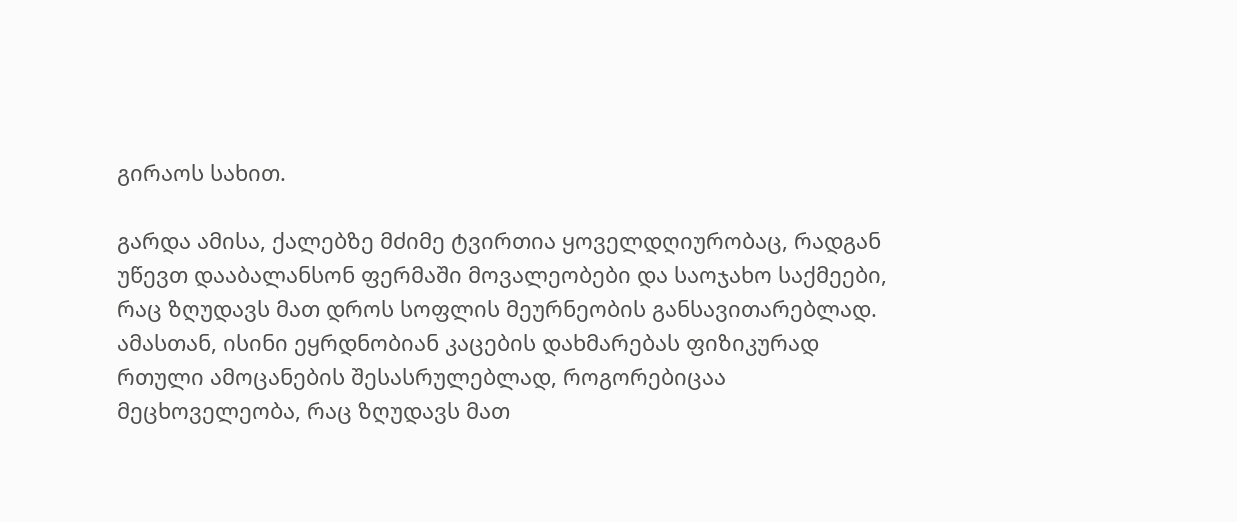გირაოს სახით.

გარდა ამისა, ქალებზე მძიმე ტვირთია ყოველდღიურობაც, რადგან უწევთ დააბალანსონ ფერმაში მოვალეობები და საოჯახო საქმეები, რაც ზღუდავს მათ დროს სოფლის მეურნეობის განსავითარებლად. ამასთან, ისინი ეყრდნობიან კაცების დახმარებას ფიზიკურად რთული ამოცანების შესასრულებლად, როგორებიცაა მეცხოველეობა, რაც ზღუდავს მათ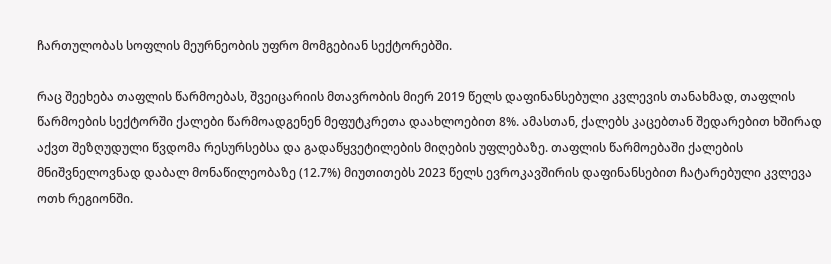ჩართულობას სოფლის მეურნეობის უფრო მომგებიან სექტორებში.

რაც შეეხება თაფლის წარმოებას, შვეიცარიის მთავრობის მიერ 2019 წელს დაფინანსებული კვლევის თანახმად, თაფლის წარმოების სექტორში ქალები წარმოადგენენ მეფუტკრეთა დაახლოებით 8%. ამასთან, ქალებს კაცებთან შედარებით ხშირად აქვთ შეზღუდული წვდომა რესურსებსა და გადაწყვეტილების მიღების უფლებაზე. თაფლის წარმოებაში ქალების მნიშვნელოვნად დაბალ მონაწილეობაზე (12.7%) მიუთითებს 2023 წელს ევროკავშირის დაფინანსებით ჩატარებული კვლევა ოთხ რეგიონში.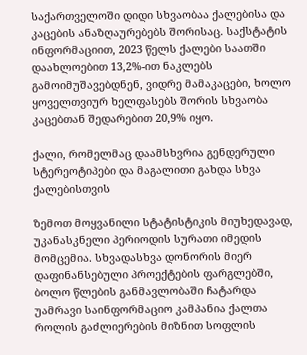საქართველოში დიდი სხვაობაა ქალებისა და კაცების ანაზღაურებებს შორისაც. საქსტატის ინფორმაციით, 2023 წელს ქალები საათში დაახლოებით 13,2%-ით ნაკლებს გამოიმუშავებდნენ, ვიდრე მამაკაცები, ხოლო ყოველთვიურ ხელფასებს შორის სხვაობა კაცებთან შედარებით 20,9% იყო.

ქალი, რომელმაც დაამსხვრია გენდერული სტერეოტიპები და მაგალითი გახდა სხვა ქალებისთვის

ზემოთ მოყვანილი სტატისტიკის მიუხედავად, უკანასკნელი პერიოდის სურათი იმედის მომცემია. სხვადასხვა დონორის მიერ დაფინანსებული პროექტების ფარგლებში, ბოლო წლების განმავლობაში ჩატარდა უამრავი საინფორმაციო კამპანია ქალთა როლის გაძლიერების მიზნით სოფლის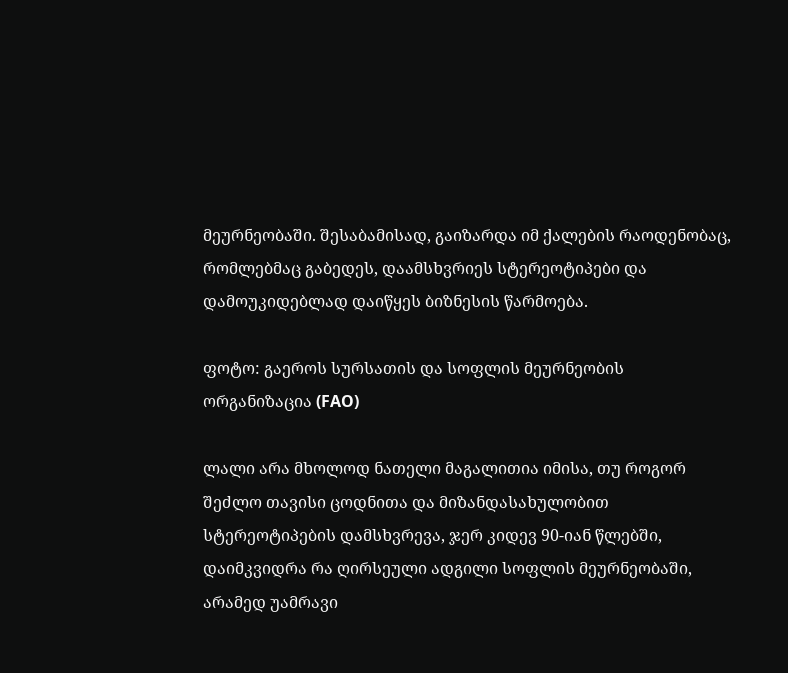მეურნეობაში. შესაბამისად, გაიზარდა იმ ქალების რაოდენობაც, რომლებმაც გაბედეს, დაამსხვრიეს სტერეოტიპები და დამოუკიდებლად დაიწყეს ბიზნესის წარმოება.

ფოტო: გაეროს სურსათის და სოფლის მეურნეობის ორგანიზაცია (FAO)

ლალი არა მხოლოდ ნათელი მაგალითია იმისა, თუ როგორ შეძლო თავისი ცოდნითა და მიზანდასახულობით სტერეოტიპების დამსხვრევა, ჯერ კიდევ 90-იან წლებში, დაიმკვიდრა რა ღირსეული ადგილი სოფლის მეურნეობაში, არამედ უამრავი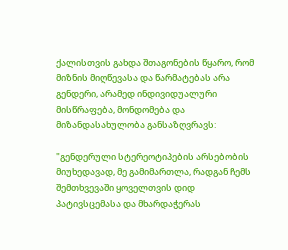ქალისთვის გახდა შთაგონების წყარო, რომ მიზნის მიღწევასა და წარმატებას არა გენდერი, არამედ ინდივიდუალური მისწრაფება, მონდომება და მიზანდასახულობა განსაზღვრავს:

"გენდერული სტერეოტიპების არსებობის მიუხედავად, მე გამიმართლა, რადგან ჩემს შემთხვევაში ყოველთვის დიდ პატივსცემასა და მხარდაჭერას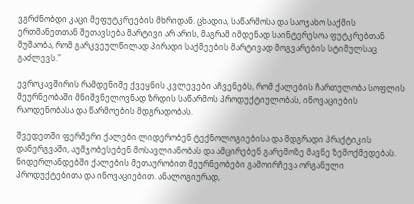ვგრძნობდი კაცი მეფუტკრეების მხრიდან. ცხადია, საწარმოსა და საოჯახო საქმის ერთმანეთთან შეთავსება მარტივი არ არის, მაგრამ იმდენად საინტერესოა ფუტკრებთან მუშაობა, რომ გარკვეულწილად პირადი საქმეების მარტივად მოგვარების სტიმულსაც გაძლევს."

ევროკავშირის რამდენიმე ქვეყნის კვლევები აჩვენებს, რომ ქალების ჩართულობა სოფლის მეურნეობაში მნიშვნელოვნად ზრდის საწარმოს პროდუქტიულობას, ინოვაციების რაოდენობასა და წარმოების მდგრადობას.

შვედეთში ფერმერი ქალები ლიდერობენ ტექნოლოგიებისა და მდგრადი პრაქტიკის დანერგვაში, აუმჯობესებენ მოსავლიანობას და ამცირებენ გარემოზე მავნე ზემოქმედებას. ნიდერლანდებში ქალების მეთაურობით მეურნეობები გამოირჩევა ორგანული პროდუქტებითა და ინოვაციებით. ანალოგიურად,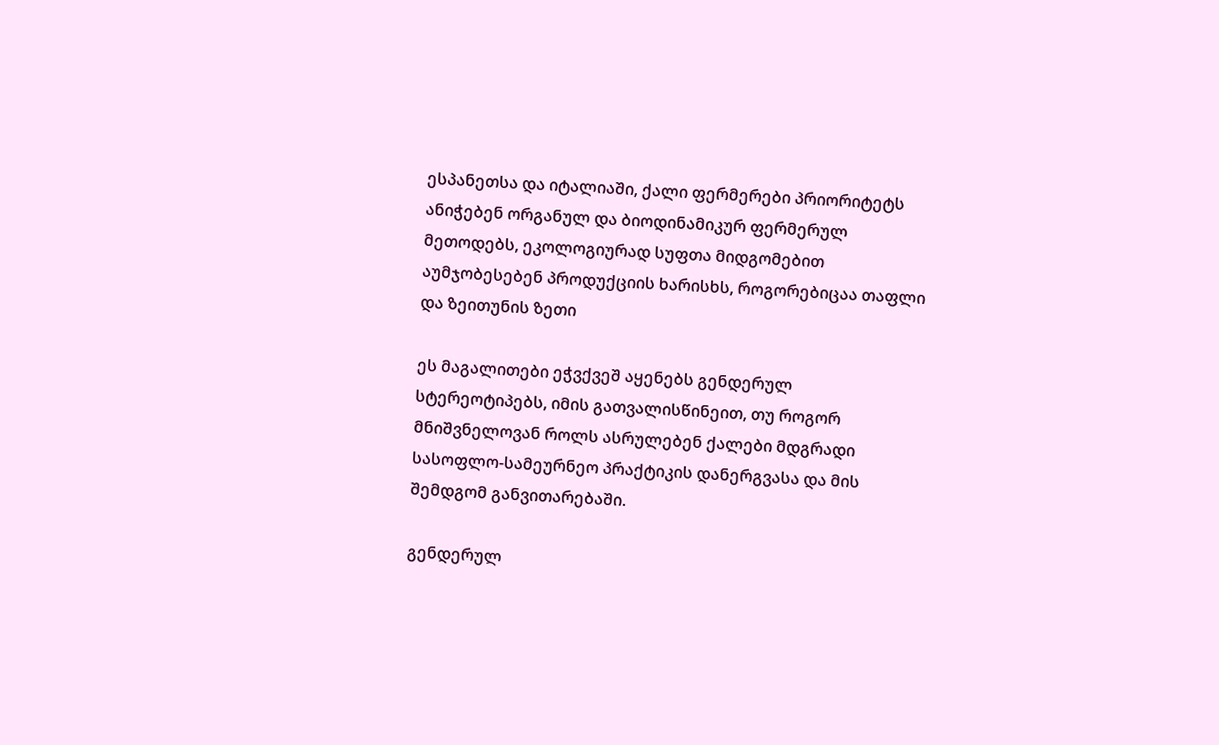ესპანეთსა და იტალიაში, ქალი ფერმერები პრიორიტეტს ანიჭებენ ორგანულ და ბიოდინამიკურ ფერმერულ მეთოდებს, ეკოლოგიურად სუფთა მიდგომებით აუმჯობესებენ პროდუქციის ხარისხს, როგორებიცაა თაფლი და ზეითუნის ზეთი

ეს მაგალითები ეჭვქვეშ აყენებს გენდერულ სტერეოტიპებს, იმის გათვალისწინეით, თუ როგორ მნიშვნელოვან როლს ასრულებენ ქალები მდგრადი სასოფლო-სამეურნეო პრაქტიკის დანერგვასა და მის შემდგომ განვითარებაში.

გენდერულ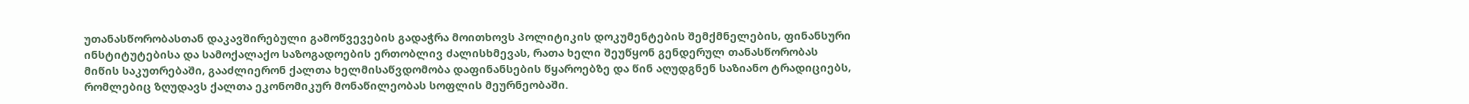უთანასწორობასთან დაკავშირებული გამოწვევების გადაჭრა მოითხოვს პოლიტიკის დოკუმენტების შემქმნელების, ფინანსური ინსტიტუტებისა და სამოქალაქო საზოგადოების ერთობლივ ძალისხმევას, რათა ხელი შეუწყონ გენდერულ თანასწორობას მიწის საკუთრებაში, გააძლიერონ ქალთა ხელმისაწვდომობა დაფინანსების წყაროებზე და წინ აღუდგნენ საზიანო ტრადიციებს, რომლებიც ზღუდავს ქალთა ეკონომიკურ მონაწილეობას სოფლის მეურნეობაში.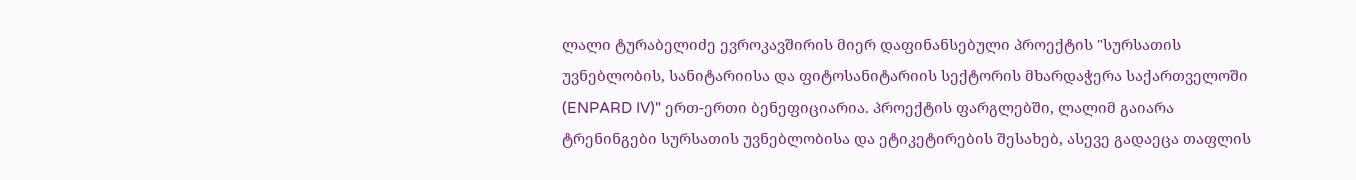ლალი ტურაბელიძე ევროკავშირის მიერ დაფინანსებული პროექტის "სურსათის უვნებლობის, სანიტარიისა და ფიტოსანიტარიის სექტორის მხარდაჭერა საქართველოში (ENPARD IV)" ერთ-ერთი ბენეფიციარია. პროექტის ფარგლებში, ლალიმ გაიარა ტრენინგები სურსათის უვნებლობისა და ეტიკეტირების შესახებ, ასევე გადაეცა თაფლის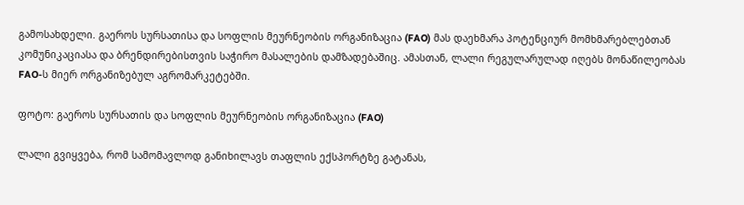გამოსახდელი. გაეროს სურსათისა და სოფლის მეურნეობის ორგანიზაცია (FAO) მას დაეხმარა პოტენციურ მომხმარებლებთან კომუნიკაციასა და ბრენდირებისთვის საჭირო მასალების დამზადებაშიც. ამასთან, ლალი რეგულარულად იღებს მონაწილეობას FAO-ს მიერ ორგანიზებულ აგრომარკეტებში.

ფოტო: გაეროს სურსათის და სოფლის მეურნეობის ორგანიზაცია (FAO)

ლალი გვიყვება, რომ სამომავლოდ განიხილავს თაფლის ექსპორტზე გატანას,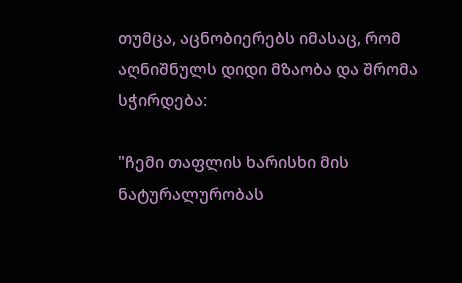თუმცა, აცნობიერებს იმასაც, რომ აღნიშნულს დიდი მზაობა და შრომა სჭირდება:

"ჩემი თაფლის ხარისხი მის ნატურალურობას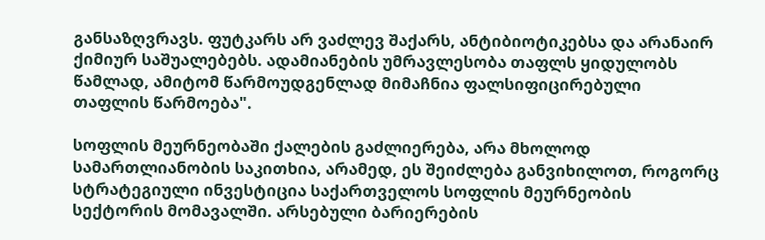განსაზღვრავს. ფუტკარს არ ვაძლევ შაქარს, ანტიბიოტიკებსა და არანაირ ქიმიურ საშუალებებს. ადამიანების უმრავლესობა თაფლს ყიდულობს წამლად, ამიტომ წარმოუდგენლად მიმაჩნია ფალსიფიცირებული თაფლის წარმოება".

სოფლის მეურნეობაში ქალების გაძლიერება, არა მხოლოდ სამართლიანობის საკითხია, არამედ, ეს შეიძლება განვიხილოთ, როგორც სტრატეგიული ინვესტიცია საქართველოს სოფლის მეურნეობის სექტორის მომავალში. არსებული ბარიერების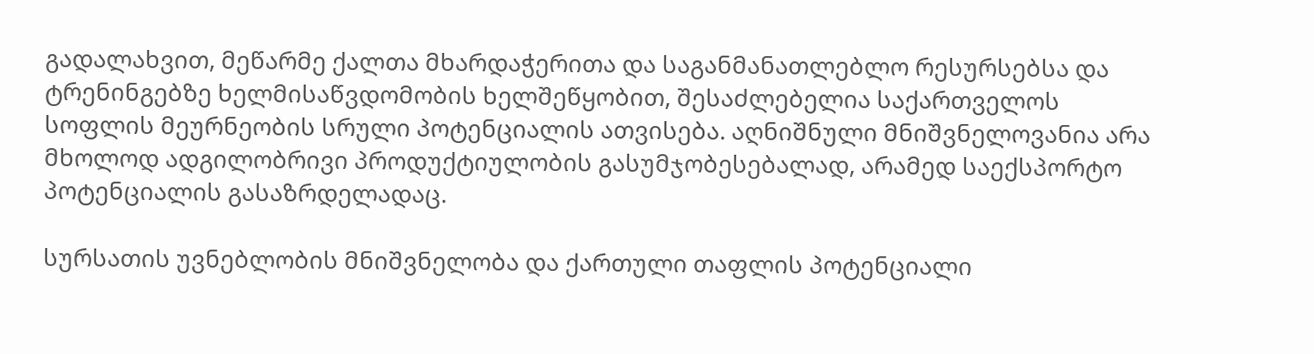გადალახვით, მეწარმე ქალთა მხარდაჭერითა და საგანმანათლებლო რესურსებსა და ტრენინგებზე ხელმისაწვდომობის ხელშეწყობით, შესაძლებელია საქართველოს სოფლის მეურნეობის სრული პოტენციალის ათვისება. აღნიშნული მნიშვნელოვანია არა მხოლოდ ადგილობრივი პროდუქტიულობის გასუმჯობესებალად, არამედ საექსპორტო პოტენციალის გასაზრდელადაც.

სურსათის უვნებლობის მნიშვნელობა და ქართული თაფლის პოტენციალი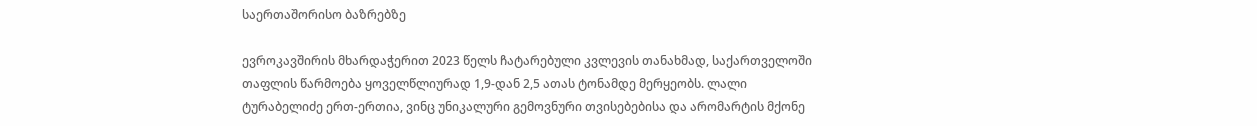საერთაშორისო ბაზრებზე

ევროკავშირის მხარდაჭერით 2023 წელს ჩატარებული კვლევის თანახმად, საქართველოში თაფლის წარმოება ყოველწლიურად 1,9-დან 2,5 ათას ტონამდე მერყეობს. ლალი ტურაბელიძე ერთ-ერთია, ვინც უნიკალური გემოვნური თვისებებისა და არომარტის მქონე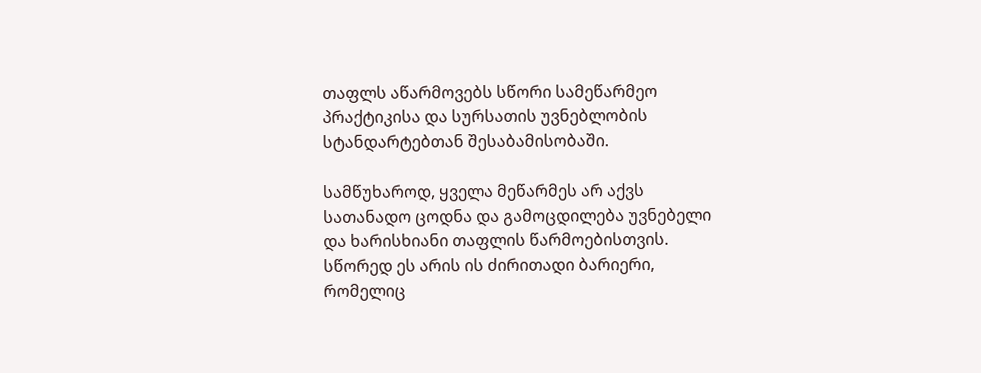თაფლს აწარმოვებს სწორი სამეწარმეო პრაქტიკისა და სურსათის უვნებლობის სტანდარტებთან შესაბამისობაში.

სამწუხაროდ, ყველა მეწარმეს არ აქვს სათანადო ცოდნა და გამოცდილება უვნებელი და ხარისხიანი თაფლის წარმოებისთვის. სწორედ ეს არის ის ძირითადი ბარიერი, რომელიც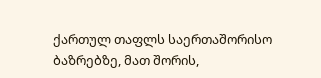ქართულ თაფლს საერთაშორისო ბაზრებზე, მათ შორის,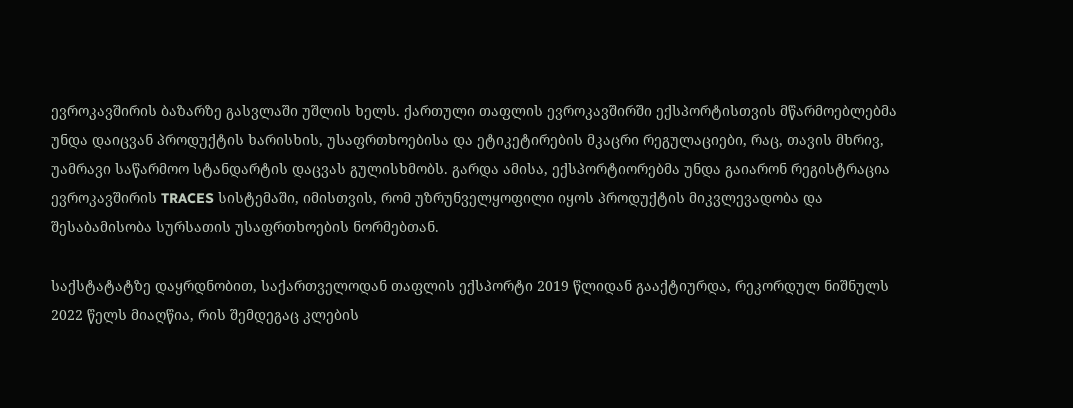ევროკავშირის ბაზარზე გასვლაში უშლის ხელს. ქართული თაფლის ევროკავშირში ექსპორტისთვის მწარმოებლებმა უნდა დაიცვან პროდუქტის ხარისხის, უსაფრთხოებისა და ეტიკეტირების მკაცრი რეგულაციები, რაც, თავის მხრივ, უამრავი საწარმოო სტანდარტის დაცვას გულისხმობს. გარდა ამისა, ექსპორტიორებმა უნდა გაიარონ რეგისტრაცია ევროკავშირის TRACES სისტემაში, იმისთვის, რომ უზრუნველყოფილი იყოს პროდუქტის მიკვლევადობა და შესაბამისობა სურსათის უსაფრთხოების ნორმებთან.

საქსტატატზე დაყრდნობით, საქართველოდან თაფლის ექსპორტი 2019 წლიდან გააქტიურდა, რეკორდულ ნიშნულს 2022 წელს მიაღწია, რის შემდეგაც კლების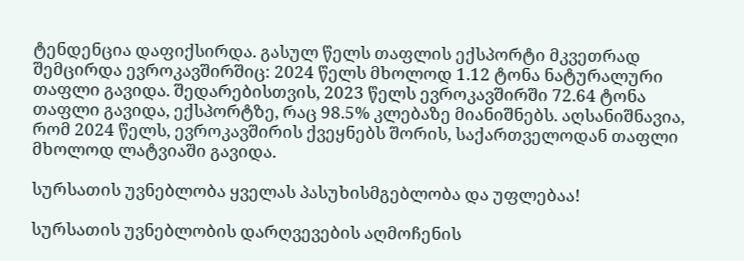ტენდენცია დაფიქსირდა. გასულ წელს თაფლის ექსპორტი მკვეთრად შემცირდა ევროკავშირშიც: 2024 წელს მხოლოდ 1.12 ტონა ნატურალური თაფლი გავიდა. შედარებისთვის, 2023 წელს ევროკავშირში 72.64 ტონა თაფლი გავიდა, ექსპორტზე, რაც 98.5% კლებაზე მიანიშნებს. აღსანიშნავია, რომ 2024 წელს, ევროკავშირის ქვეყნებს შორის, საქართველოდან თაფლი მხოლოდ ლატვიაში გავიდა.

სურსათის უვნებლობა ყველას პასუხისმგებლობა და უფლებაა!

სურსათის უვნებლობის დარღვევების აღმოჩენის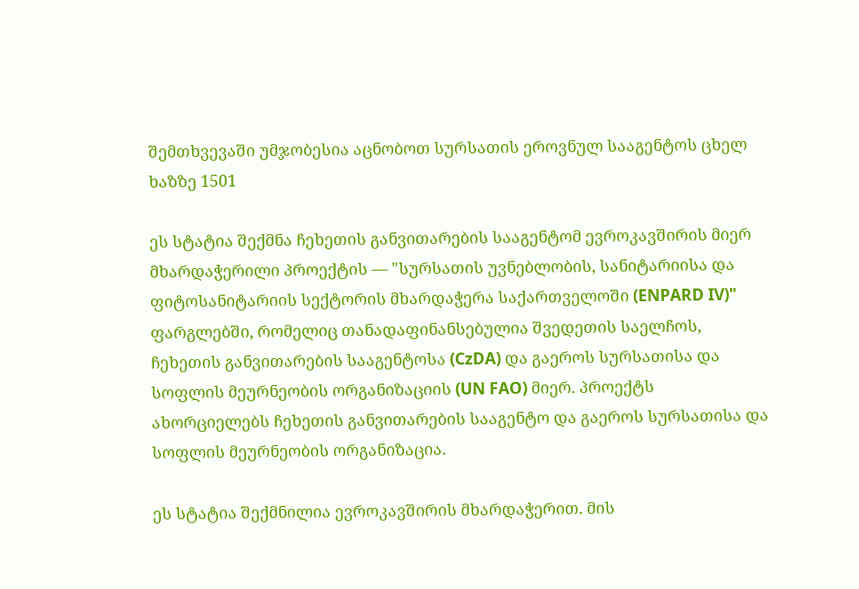შემთხვევაში უმჯობესია აცნობოთ სურსათის ეროვნულ სააგენტოს ცხელ ხაზზე 1501

ეს სტატია შექმნა ჩეხეთის განვითარების სააგენტომ ევროკავშირის მიერ მხარდაჭერილი პროექტის — "სურსათის უვნებლობის, სანიტარიისა და ფიტოსანიტარიის სექტორის მხარდაჭერა საქართველოში (ENPARD IV)" ფარგლებში, რომელიც თანადაფინანსებულია შვედეთის საელჩოს, ჩეხეთის განვითარების სააგენტოსა (CzDA) და გაეროს სურსათისა და სოფლის მეურნეობის ორგანიზაციის (UN FAO) მიერ. პროექტს ახორციელებს ჩეხეთის განვითარების სააგენტო და გაეროს სურსათისა და სოფლის მეურნეობის ორგანიზაცია.

ეს სტატია შექმნილია ევროკავშირის მხარდაჭერით. მის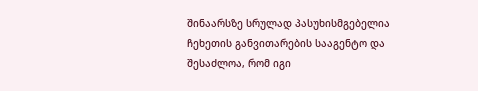შინაარსზე სრულად პასუხისმგებელია ჩეხეთის განვითარების სააგენტო და შესაძლოა, რომ იგი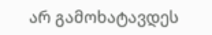არ გამოხატავდეს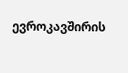ევროკავშირის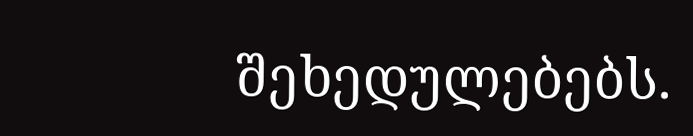შეხედულებებს.